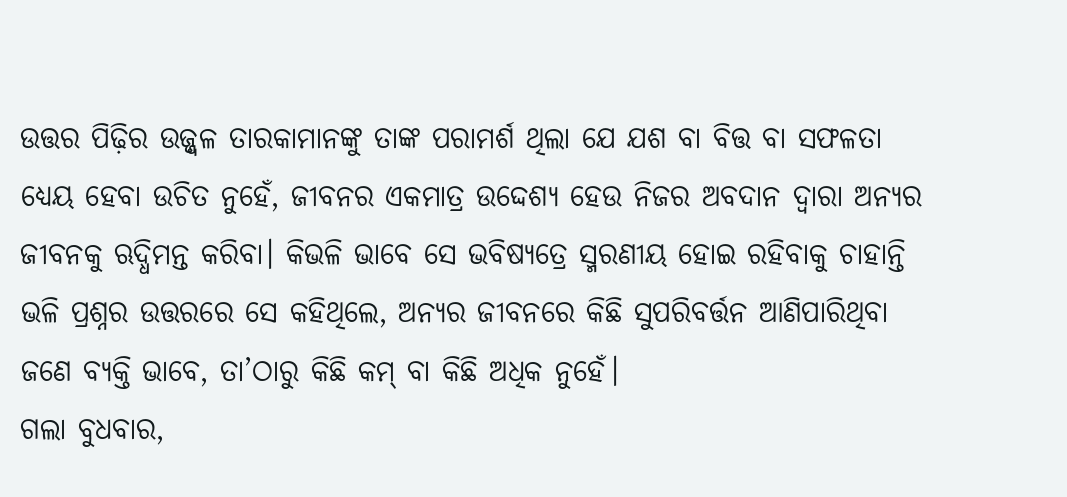ଉତ୍ତର ପିଢ଼ିର ଉଜ୍ଜ୍ବଳ ତାରକାମାନଙ୍କୁ ତାଙ୍କ ପରାମର୍ଶ ଥିଲା ଯେ ଯଶ ବା ବିତ୍ତ ବା ସଫଳତା ଧ୍ୟେୟ ହେବା ଉଚିତ ନୁହେଁ, ଜୀବନର ଏକମାତ୍ର ଉଦ୍ଦେଶ୍ୟ ହେଉ ନିଜର ଅବଦାନ ଦ୍ବାରା ଅନ୍ୟର ଜୀବନକୁ ଋଦ୍ଧିମନ୍ତ କରିବା। କିଭଳି ଭାବେ ସେ ଭବିଷ୍ୟତ୍ରେ ସ୍ମରଣୀୟ ହୋଇ ରହିବାକୁ ଚାହାନ୍ତି ଭଳି ପ୍ରଶ୍ନର ଉତ୍ତରରେ ସେ କହିଥିଲେ, ଅନ୍ୟର ଜୀବନରେ କିଛି ସୁପରିବର୍ତ୍ତନ ଆଣିପାରିଥିବା ଜଣେ ବ୍ୟକ୍ତି ଭାବେ, ତା’ଠାରୁ କିଛି କମ୍ ବା କିଛି ଅଧିକ ନୁହେଁ।
ଗଲା ବୁଧବାର,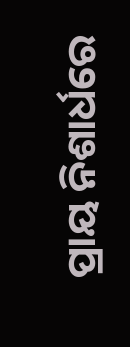ପ୍ରାୟ ନିଶାର୍ଧରେ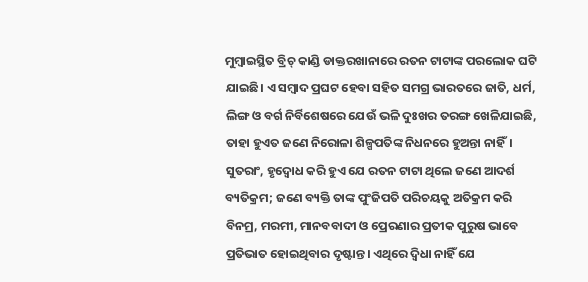ମୁମ୍ବାଇସ୍ଥିତ ବ୍ରିଚ୍ କାଣ୍ଡି ଡାକ୍ତରଖାନାରେ ରତନ ଟାଟାଙ୍କ ପରଲୋକ ଘଟି ଯାଇଛି। ଏ ସମ୍ବାଦ ପ୍ରଘଟ ହେବା ସହିତ ସମଗ୍ର ଭାରତରେ ଜାତି, ଧର୍ମ, ଲିଙ୍ଗ ଓ ବର୍ଗ ନିର୍ବିଶେଷରେ ଯେଉଁ ଭଳି ଦୁଃଖର ତରଙ୍ଗ ଖେଳିଯାଇଛି, ତାହା ହୁଏତ ଜଣେ ନିରୋଳା ଶିଳ୍ପପତିଙ୍କ ନିଧନରେ ହୁଅନ୍ତା ନାହିଁ। ସୁତରାଂ, ହୃଦ୍ବୋଧ କରି ହୁଏ ଯେ ରତନ ଟାଟା ଥିଲେ ଜଣେ ଆଦର୍ଶ ବ୍ୟତିକ୍ରମ; ଜଣେ ବ୍ୟକ୍ତି ତାଙ୍କ ପୁଂଜିପତି ପରିଚୟକୁ ଅତିକ୍ରମ କରି ବିନମ୍ର, ମରମୀ, ମାନବବାଦୀ ଓ ପ୍ରେରଣାର ପ୍ରତୀକ ପୁରୁଷ ଭାବେ ପ୍ରତିଭାତ ହୋଇଥିବାର ଦୃଷ୍ଟାନ୍ତ। ଏଥିରେ ଦ୍ବିଧା ନାହିଁ ଯେ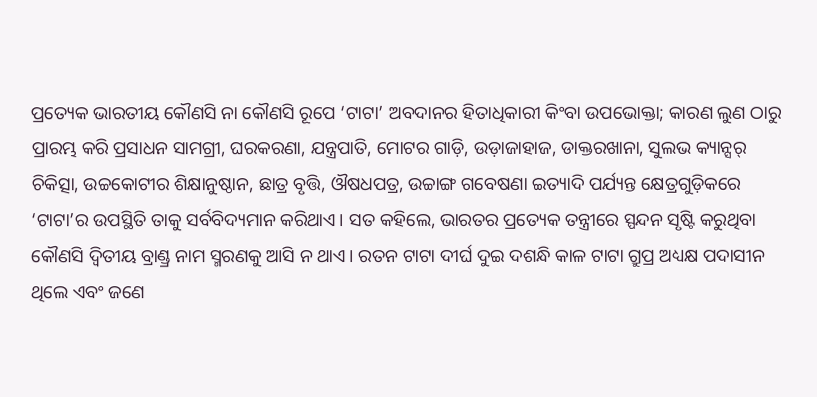ପ୍ରତ୍ୟେକ ଭାରତୀୟ କୌଣସି ନା କୌଣସି ରୂପେ ‘ଟାଟା’ ଅବଦାନର ହିତାଧିକାରୀ କିଂବା ଉପଭୋକ୍ତା; କାରଣ ଲୁଣ ଠାରୁ ପ୍ରାରମ୍ଭ କରି ପ୍ରସାଧନ ସାମଗ୍ରୀ, ଘରକରଣା, ଯନ୍ତ୍ରପାତି, ମୋଟର ଗାଡ଼ି, ଉଡ଼ାଜାହାଜ, ଡାକ୍ତରଖାନା, ସୁଲଭ କ୍ୟାନ୍ସର୍ ଚିକିତ୍ସା, ଉଚ୍ଚକୋଟୀର ଶିକ୍ଷାନୁଷ୍ଠାନ, ଛାତ୍ର ବୃତ୍ତି, ଔଷଧପତ୍ର, ଉଚ୍ଚାଙ୍ଗ ଗବେଷଣା ଇତ୍ୟାଦି ପର୍ଯ୍ୟନ୍ତ କ୍ଷେତ୍ରଗୁଡ଼ିକରେ ‘ଟାଟା’ର ଉପସ୍ଥିତି ତାକୁ ସର୍ବବିଦ୍ୟମାନ କରିଥାଏ। ସତ କହିଲେ, ଭାରତର ପ୍ରତ୍ୟେକ ତନ୍ତ୍ରୀରେ ସ୍ପନ୍ଦନ ସୃଷ୍ଟି କରୁଥିବା କୌଣସି ଦ୍ବିତୀୟ ବ୍ରାଣ୍ଡ୍ର ନାମ ସ୍ମରଣକୁ ଆସି ନ ଥାଏ। ରତନ ଟାଟା ଦୀର୍ଘ ଦୁଇ ଦଶନ୍ଧି କାଳ ଟାଟା ଗ୍ରୁପ୍ର ଅଧ୍ୟକ୍ଷ ପଦାସୀନ ଥିଲେ ଏବଂ ଜଣେ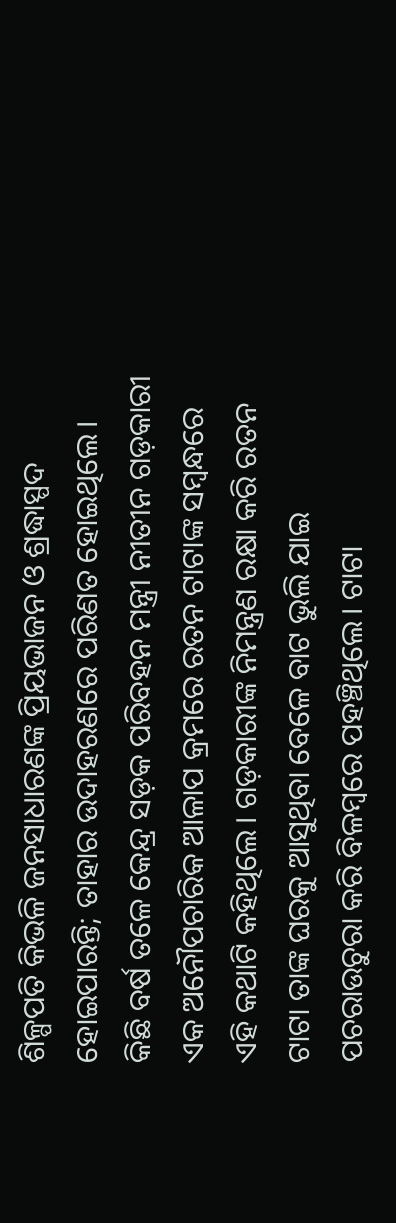ଶିଳ୍ପପତି କିଭଳି ଜନସାଧାରଣଙ୍କ ପ୍ରିୟଭାଜନ ଓ ଶ୍ରଦ୍ଧାସ୍ପଦ ହୋଇପାରନ୍ତି; ତାହାର ଉଦାହରଣରେ ପରିଣତ ହୋଇଥିଲେ।
କିଛି ବର୍ଷ ତଳେ କେନ୍ଦ୍ର ସଡ଼କ ପରିବହନ ମନ୍ତ୍ରୀ ନୀତୀନ ଗଡ଼କାରୀ ଏକ ଅନୌପଚାରିକ ଆଳାପ କ୍ରମରେ ରତନ ଟାଟାଙ୍କ ସମ୍ବନ୍ଧରେ ଏହି କଥାଟି କହିଥିଲେ। ଗଡ଼କାରୀଙ୍କ ନିମନ୍ତ୍ରଣ ରକ୍ଷା କରି ରତନ ଟାଟା ତାଙ୍କ ଘରକୁ ଆସୁଥିବା ବେଳେ ବାଟ ଭୁଲି ଯାଇ ପଚରାଉଚୁରା କରି ବିଳମ୍ବରେ ପହଞ୍ଚିଥିଲେ। ଟାଟା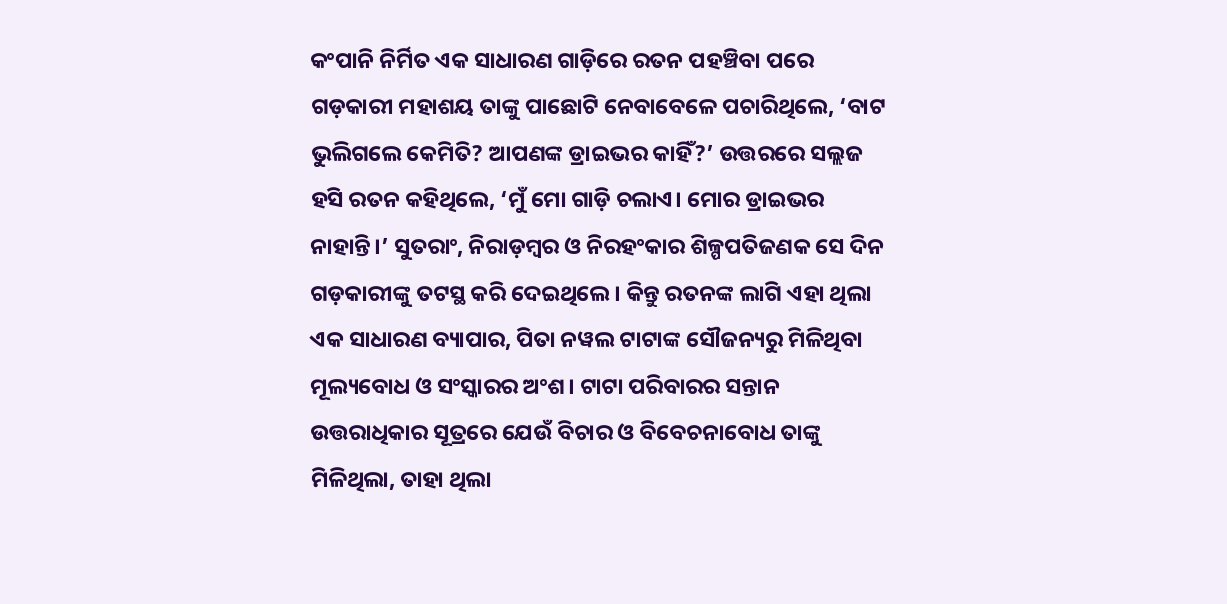କଂପାନି ନିର୍ମିତ ଏକ ସାଧାରଣ ଗାଡ଼ିରେ ରତନ ପହଞ୍ଚିବା ପରେ ଗଡ଼କାରୀ ମହାଶୟ ତାଙ୍କୁ ପାଛୋଟି ନେବାବେଳେ ପଚାରିଥିଲେ, ‘ବାଟ ଭୁଲିଗଲେ କେମିତି? ଆପଣଙ୍କ ଡ୍ରାଇଭର କାହିଁ?’ ଉତ୍ତରରେ ସଲ୍ଲଜ ହସି ରତନ କହିଥିଲେ, ‘ମୁଁ ମୋ ଗାଡ଼ି ଚଲାଏ। ମୋର ଡ୍ରାଇଭର ନାହାନ୍ତି।’ ସୁତରାଂ, ନିରାଡ଼ମ୍ବର ଓ ନିରହଂକାର ଶିଳ୍ପପତିଜଣକ ସେ ଦିନ ଗଡ଼କାରୀଙ୍କୁ ତଟସ୍ଥ କରି ଦେଇଥିଲେ। କିନ୍ତୁ ରତନଙ୍କ ଲାଗି ଏହା ଥିଲା ଏକ ସାଧାରଣ ବ୍ୟାପାର, ପିତା ନୱଲ ଟାଟାଙ୍କ ସୌଜନ୍ୟରୁ ମିଳିଥିବା ମୂଲ୍ୟବୋଧ ଓ ସଂସ୍କାରର ଅଂଶ। ଟାଟା ପରିବାରର ସନ୍ତାନ ଉତ୍ତରାଧିକାର ସୂତ୍ରରେ ଯେଉଁ ବିଚାର ଓ ବିବେଚନାବୋଧ ତାଙ୍କୁ ମିଳିଥିଲା, ତାହା ଥିଲା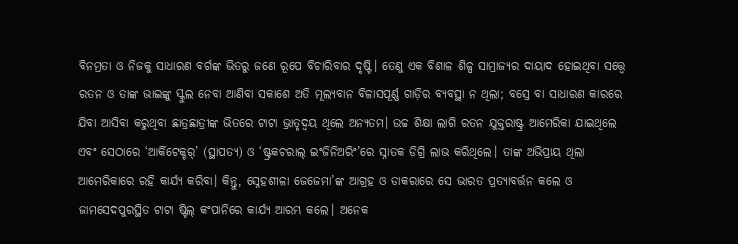ବିନମ୍ରତା ଓ ନିଜକୁ ସାଧାରଣ ବର୍ଗଙ୍କ ଭିତରୁ ଜଣେ ରୂପେ ବିଚାରିବାର ଦୃଷ୍ଟି। ତେଣୁ ଏକ ବିଶାଳ ଶିଳ୍ପ ସାମ୍ରାଜ୍ୟର ଦାୟାଦ ହୋଇଥିବା ସତ୍ତ୍ବେ ରତନ ଓ ତାଙ୍କ ଭାଇଙ୍କୁ ସ୍କୁଲ ନେବା ଆଣିବା ସକାଶେ ଅତି ମୂଲ୍ୟବାନ ବିଳାସପୂର୍ଣ୍ଣ ଗାଡ଼ିର ବ୍ୟବସ୍ଥା ନ ଥିଲା; ବସ୍ରେ ବା ସାଧାରଣ କାରରେ ଯିବା ଆସିବା କରୁଥିବା ଛାତ୍ରଛାତ୍ରୀଙ୍କ ଭିତରେ ଟାଟା ଭ୍ରାତୃଦ୍ବୟ ଥିଲେ ଅନ୍ୟତମ। ଉଚ୍ଚ ଶିକ୍ଷା ଲାଗି ରତନ ଯୁକ୍ତରାଷ୍ଟ୍ର ଆମେରିକା ଯାଇଥିଲେ ଏବଂ ସେଠାରେ ‘ଆର୍କିଟେକ୍ଚର୍’ (ସ୍ଥାପତ୍ୟ) ଓ ‘ଷ୍ଟ୍ରକଚରାଲ୍ ଇଂଜିନିଅରିଂ’ରେ ସ୍ନାତକ ଡିଗ୍ରି ଲାଭ କରିଥିଲେ। ତାଙ୍କ ଅଭିପ୍ରାୟ ଥିଲା ଆମେରିକାରେ ରହି କାର୍ଯ୍ୟ କରିବା। କିନ୍ତୁ, ସ୍ନେହଶୀଳା ଜେଜେମା’ଙ୍କ ଆଗ୍ରହ ଓ ଡାକରାରେ ସେ ଭାରତ ପ୍ରତ୍ୟାବର୍ତ୍ତନ କଲେ ଓ ଜାମସେଦପୁରସ୍ଥିତ ଟାଟା ଷ୍ଟିଲ୍ କଂପାନିରେ କାର୍ଯ୍ୟ ଆରମ୍ଭ କଲେ। ଅନେକ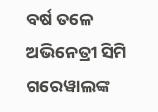ବର୍ଷ ତଳେ ଅଭିନେତ୍ରୀ ସିମି ଗରେୱାଲଙ୍କ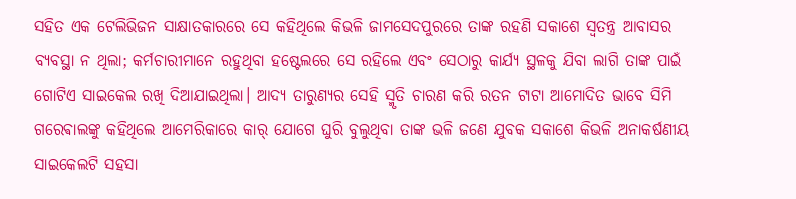ସହିତ ଏକ ଟେଲିଭିଜନ ସାକ୍ଷାତକାରରେ ସେ କହିଥିଲେ କିଭଳି ଜାମସେଦପୁରରେ ତାଙ୍କ ରହଣି ସକାଶେ ସ୍ବତନ୍ତ୍ର ଆବାସର ବ୍ୟବସ୍ଥା ନ ଥିଲା; କର୍ମଚାରୀମାନେ ରହୁଥିବା ହଷ୍ଟେଲରେ ସେ ରହିଲେ ଏବଂ ସେଠାରୁ କାର୍ଯ୍ୟ ସ୍ଥଳକୁ ଯିବା ଲାଗି ତାଙ୍କ ପାଇଁ ଗୋଟିଏ ସାଇକେଲ ରଖି ଦିଆଯାଇଥିଲା। ଆଦ୍ୟ ତାରୁଣ୍ୟର ସେହି ସ୍ମୃତି ଚାରଣ କରି ରତନ ଟାଟା ଆମୋଦିତ ଭାବେ ସିମି ଗରେଵାଲଙ୍କୁ କହିଥିଲେ ଆମେରିକାରେ କାର୍ ଯୋଗେ ଘୁରି ବୁଲୁଥିବା ତାଙ୍କ ଭଳି ଜଣେ ଯୁବକ ସକାଶେ କିଭଳି ଅନାକର୍ଷଣୀୟ ସାଇକେଲଟି ସହସା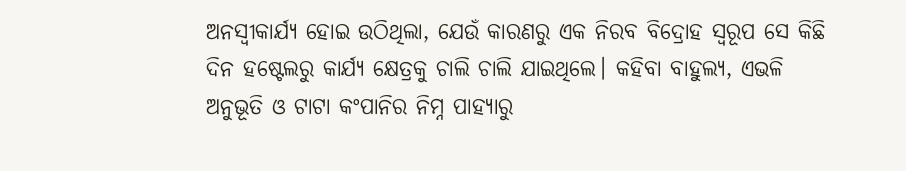ଅନସ୍ବୀକାର୍ଯ୍ୟ ହୋଇ ଉଠିଥିଲା, ଯେଉଁ କାରଣରୁ ଏକ ନିରବ ବିଦ୍ରୋହ ସ୍ବରୂପ ସେ କିଛି ଦିନ ହଷ୍ଟେଲରୁ କାର୍ଯ୍ୟ କ୍ଷେତ୍ରକୁ ଚାଲି ଚାଲି ଯାଇଥିଲେ। କହିବା ବାହୁଲ୍ୟ, ଏଭଳି ଅନୁଭୂତି ଓ ଟାଟା କଂପାନିର ନିମ୍ନ ପାହ୍ୟାରୁ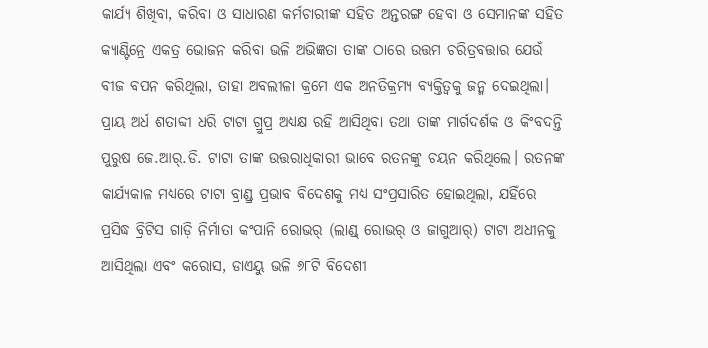କାର୍ଯ୍ୟ ଶିଖିବା, କରିବା ଓ ସାଧାରଣ କର୍ମଚାରୀଙ୍କ ସହିତ ଅନ୍ତରଙ୍ଗ ହେବା ଓ ସେମାନଙ୍କ ସହିତ କ୍ୟାଣ୍ଟିନ୍ରେ ଏକତ୍ର ଭୋଜନ କରିବା ଭଳି ଅଭିଜ୍ଞତା ତାଙ୍କ ଠାରେ ଉତ୍ତମ ଚରିତ୍ରବତ୍ତାର ଯେଉଁ ବୀଜ ବପନ କରିଥିଲା, ତାହା ଅବଲୀଳା କ୍ରମେ ଏକ ଅନତିକ୍ରମ୍ୟ ବ୍ୟକ୍ତିତ୍ବକୁ ଜନ୍ମ ଦେଇଥିଲା।
ପ୍ରାୟ ଅର୍ଧ ଶତାବ୍ଦୀ ଧରି ଟାଟା ଗ୍ରୁପ୍ର ଅଧ୍ୟକ୍ଷ ରହି ଆସିଥିବା ତଥା ତାଙ୍କ ମାର୍ଗଦର୍ଶକ ଓ କିଂବଦନ୍ତି ପୁରୁଷ ଜେ.ଆର୍.ଡି. ଟାଟା ତାଙ୍କ ଉତ୍ତରାଧିକାରୀ ଭାବେ ରତନଙ୍କୁ ଚୟନ କରିଥିଲେ। ରତନଙ୍କ କାର୍ଯ୍ୟକାଳ ମଧ୍ୟରେ ଟାଟା ବ୍ରାଣ୍ଡ୍ର ପ୍ରଭାବ ବିଦେଶକୁ ମଧ୍ୟ ସଂପ୍ରସାରିତ ହୋଇଥିଲା, ଯହିଁରେ ପ୍ରସିଦ୍ଧ ବ୍ରିଟିସ ଗାଡ଼ି ନିର୍ମାତା କଂପାନି ରୋଭର୍ (ଲାଣ୍ଡ୍ ରୋଭର୍ ଓ ଜାଗୁଆର୍) ଟାଟା ଅଧୀନକୁ ଆସିଥିଲା ଏବଂ କରୋସ, ଡାଏୟୁ ଭଳି ୬୮ଟି ବିଦେଶୀ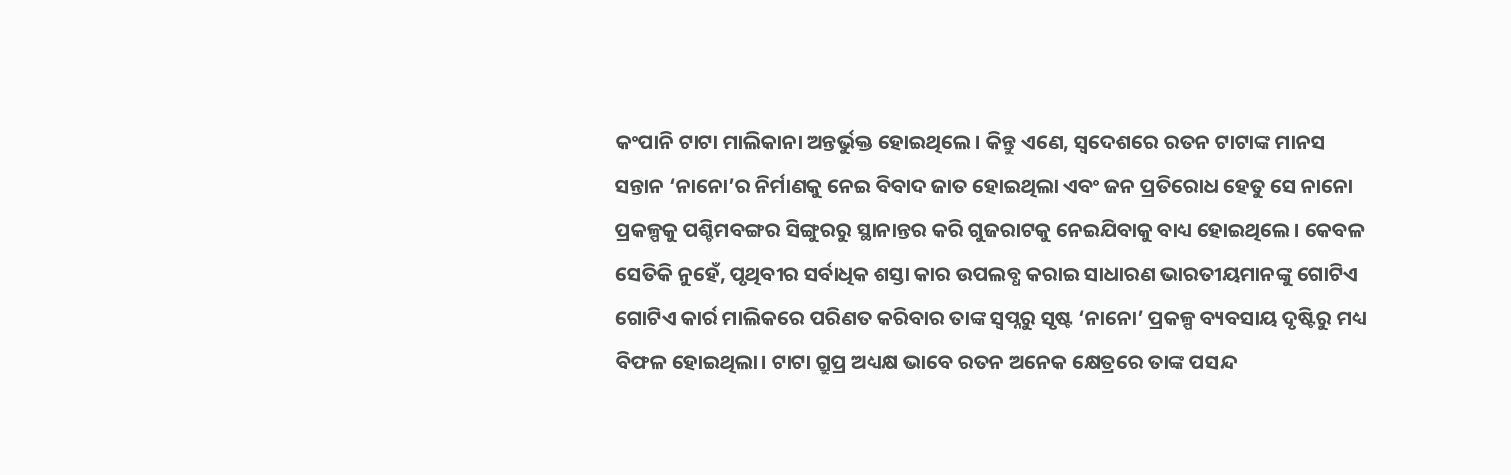କଂପାନି ଟାଟା ମାଲିକାନା ଅନ୍ତର୍ଭୁକ୍ତ ହୋଇଥିଲେ। କିନ୍ତୁ ଏଣେ, ସ୍ବଦେଶରେ ରତନ ଟାଟାଙ୍କ ମାନସ ସନ୍ତାନ ‘ନାନୋ’ର ନିର୍ମାଣକୁ ନେଇ ବିବାଦ ଜାତ ହୋଇଥିଲା ଏବଂ ଜନ ପ୍ରତିରୋଧ ହେତୁ ସେ ନାନୋ ପ୍ରକଳ୍ପକୁ ପଶ୍ଚିମବଙ୍ଗର ସିଙ୍ଗୁରରୁ ସ୍ଥାନାନ୍ତର କରି ଗୁଜରାଟକୁ ନେଇଯିବାକୁ ବାଧ୍ୟ ହୋଇଥିଲେ। କେବଳ ସେତିକି ନୁହେଁ, ପୃଥିବୀର ସର୍ବାଧିକ ଶସ୍ତା କାର ଉପଲବ୍ଧ କରାଇ ସାଧାରଣ ଭାରତୀୟମାନଙ୍କୁ ଗୋଟିଏ ଗୋଟିଏ କାର୍ର ମାଲିକରେ ପରିଣତ କରିବାର ତାଙ୍କ ସ୍ବପ୍ନରୁ ସୃଷ୍ଟ ‘ନାନୋ’ ପ୍ରକଳ୍ପ ବ୍ୟବସାୟ ଦୃଷ୍ଟିରୁ ମଧ୍ୟ ବିଫଳ ହୋଇଥିଲା। ଟାଟା ଗ୍ରୁପ୍ର ଅଧ୍ୟକ୍ଷ ଭାବେ ରତନ ଅନେକ କ୍ଷେତ୍ରରେ ତାଙ୍କ ପସନ୍ଦ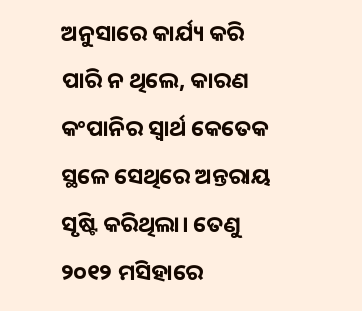ଅନୁସାରେ କାର୍ଯ୍ୟ କରି ପାରି ନ ଥିଲେ, କାରଣ କଂପାନିର ସ୍ବାର୍ଥ କେତେକ ସ୍ଥଳେ ସେଥିରେ ଅନ୍ତରାୟ ସୃଷ୍ଟି କରିଥିଲା। ତେଣୁ ୨୦୧୨ ମସିହାରେ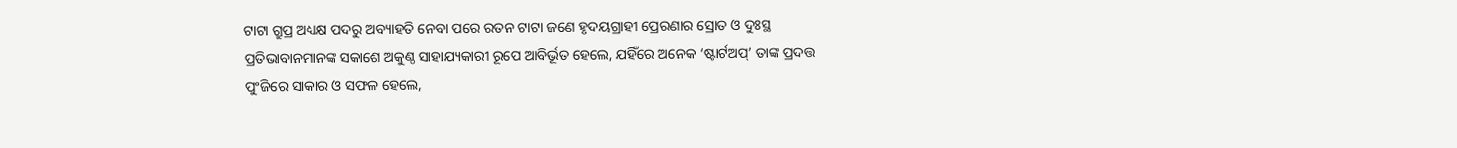ଟାଟା ଗ୍ରୁପ୍ର ଅଧ୍ୟକ୍ଷ ପଦରୁ ଅବ୍ୟାହତି ନେବା ପରେ ରତନ ଟାଟା ଜଣେ ହୃଦୟଗ୍ରାହୀ ପ୍ରେରଣାର ସ୍ରୋତ ଓ ଦୁଃସ୍ଥ ପ୍ରତିଭାବାନମାନଙ୍କ ସକାଶେ ଅକୁଣ୍ଠ ସାହାଯ୍ୟକାରୀ ରୂପେ ଆବିର୍ଭୂତ ହେଲେ, ଯହିଁରେ ଅନେକ ‘ଷ୍ଟାର୍ଟଅପ୍’ ତାଙ୍କ ପ୍ରଦତ୍ତ ପୁଂଜିରେ ସାକାର ଓ ସଫଳ ହେଲେ,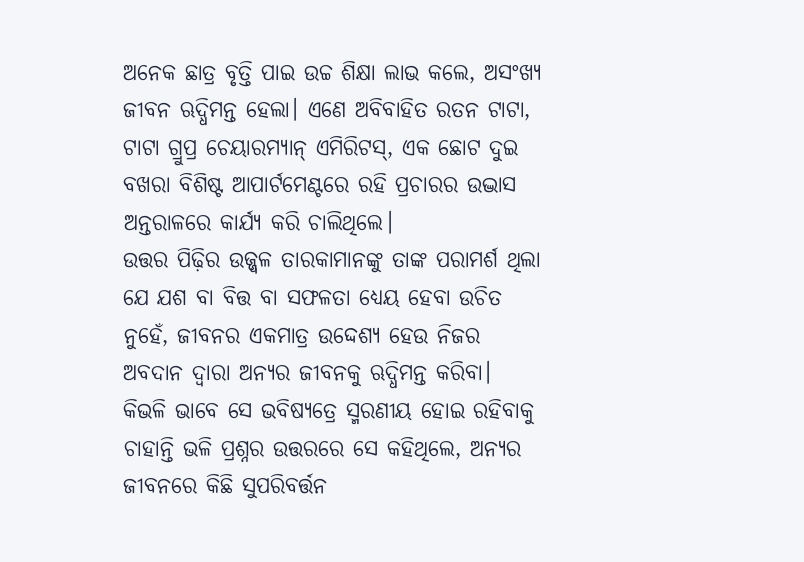ଅନେକ ଛାତ୍ର ବୃତ୍ତି ପାଇ ଉଚ୍ଚ ଶିକ୍ଷା ଲାଭ କଲେ, ଅସଂଖ୍ୟ ଜୀବନ ଋଦ୍ଧିମନ୍ତ ହେଲା। ଏଣେ ଅବିବାହିତ ରତନ ଟାଟା, ଟାଟା ଗ୍ରୁପ୍ର ଚେୟାରମ୍ୟାନ୍ ଏମିରିଟସ୍, ଏକ ଛୋଟ ଦୁଇ ବଖରା ବିଶିଷ୍ଟ ଆପାର୍ଟମେଣ୍ଟରେ ରହି ପ୍ରଚାରର ଉଦ୍ଭାସ ଅନ୍ତରାଳରେ କାର୍ଯ୍ୟ କରି ଚାଲିଥିଲେ।
ଉତ୍ତର ପିଢ଼ିର ଉଜ୍ଜ୍ବଳ ତାରକାମାନଙ୍କୁ ତାଙ୍କ ପରାମର୍ଶ ଥିଲା ଯେ ଯଶ ବା ବିତ୍ତ ବା ସଫଳତା ଧ୍ୟେୟ ହେବା ଉଚିତ ନୁହେଁ, ଜୀବନର ଏକମାତ୍ର ଉଦ୍ଦେଶ୍ୟ ହେଉ ନିଜର ଅବଦାନ ଦ୍ବାରା ଅନ୍ୟର ଜୀବନକୁ ଋଦ୍ଧିମନ୍ତ କରିବା। କିଭଳି ଭାବେ ସେ ଭବିଷ୍ୟତ୍ରେ ସ୍ମରଣୀୟ ହୋଇ ରହିବାକୁ ଚାହାନ୍ତି ଭଳି ପ୍ରଶ୍ନର ଉତ୍ତରରେ ସେ କହିଥିଲେ, ଅନ୍ୟର ଜୀବନରେ କିଛି ସୁପରିବର୍ତ୍ତନ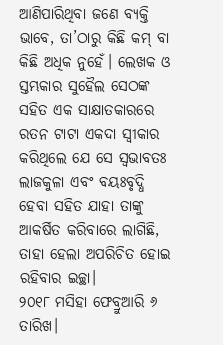ଆଣିପାରିଥିବା ଜଣେ ବ୍ୟକ୍ତି ଭାବେ, ତା’ଠାରୁ କିଛି କମ୍ ବା କିଛି ଅଧିକ ନୁହେଁ। ଲେଖକ ଓ ସ୍ତମ୍ଭକାର ସୁହୈଲ ସେଠଙ୍କ ସହିତ ଏକ ସାକ୍ଷାତକାରରେ ରତନ ଟାଟା ଏକଦା ସ୍ବୀକାର କରିଥିଲେ ଯେ ସେ ସ୍ବଭାବତଃ ଲାଜକୁଳା ଏବଂ ବୟଃବୃଦ୍ଧି ହେବା ସହିତ ଯାହା ତାଙ୍କୁ ଆକର୍ଷିତ କରିବାରେ ଲାଗିଛି, ତାହା ହେଲା ଅପରିଚିତ ହୋଇ ରହିବାର ଇଚ୍ଛା।
୨୦୧୮ ମସିହା ଫେବ୍ରୁଆରି ୬ ତାରିଖ।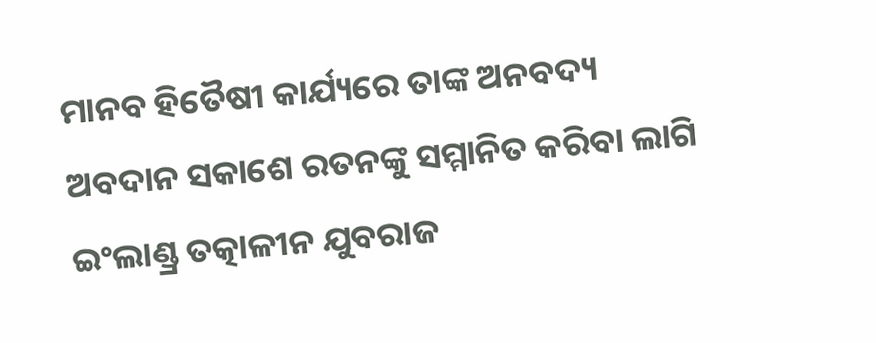ମାନବ ହିତୈଷୀ କାର୍ଯ୍ୟରେ ତାଙ୍କ ଅନବଦ୍ୟ ଅବଦାନ ସକାଶେ ରତନଙ୍କୁ ସମ୍ମାନିତ କରିବା ଲାଗି ଇଂଲାଣ୍ଡ୍ର ତତ୍କାଳୀନ ଯୁବରାଜ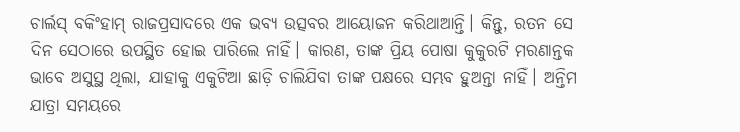ଚାର୍ଲସ୍ ବକିଂହାମ୍ ରାଜପ୍ରସାଦରେ ଏକ ଭବ୍ୟ ଉତ୍ସବର ଆୟୋଜନ କରିଥାଆନ୍ତି। କିନ୍ତୁ, ରତନ ସେ ଦିନ ସେଠାରେ ଉପସ୍ଥିତ ହୋଇ ପାରିଲେ ନାହିଁ। କାରଣ, ତାଙ୍କ ପ୍ରିୟ ପୋଷା କୁକୁରଟି ମରଣାନ୍ତକ ଭାବେ ଅସୁସ୍ଥ ଥିଲା, ଯାହାକୁ ଏକୁଟିଆ ଛାଡ଼ି ଚାଲିଯିବା ତାଙ୍କ ପକ୍ଷରେ ସମ୍ଭବ ହୁଅନ୍ତା ନାହିଁ। ଅନ୍ତିମ ଯାତ୍ରା ସମୟରେ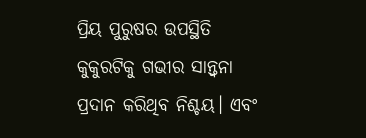ପ୍ରିୟ ପୁରୁଷର ଉପସ୍ଥିତି କୁକୁରଟିକୁ ଗଭୀର ସାନ୍ତ୍ବନା ପ୍ରଦାନ କରିଥିବ ନିଶ୍ଚୟ। ଏବଂ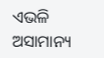ଏଭଳି ଅସାମାନ୍ୟ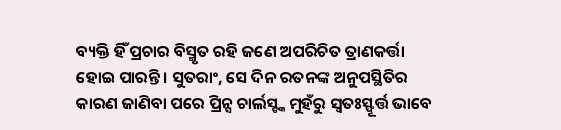ବ୍ୟକ୍ତି ହିଁ ପ୍ରଚାର ବିସ୍ମୃତ ରହି ଜଣେ ଅପରିଚିତ ତ୍ରାଣକର୍ତ୍ତା ହୋଇ ପାରନ୍ତି। ସୁତରାଂ, ସେ ଦିନ ରତନଙ୍କ ଅନୁପସ୍ଥିତିର କାରଣ ଜାଣିବା ପରେ ପ୍ରିନ୍ସ ଚାର୍ଲସ୍ଙ୍କ ମୁହଁରୁ ସ୍ବତଃସ୍ଫୂର୍ତ୍ତ ଭାବେ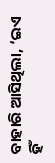ବାହାରି ଆସିଥିଲା, ‘ଇଏ ହିଁ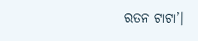ରତନ ଟାଟା’।